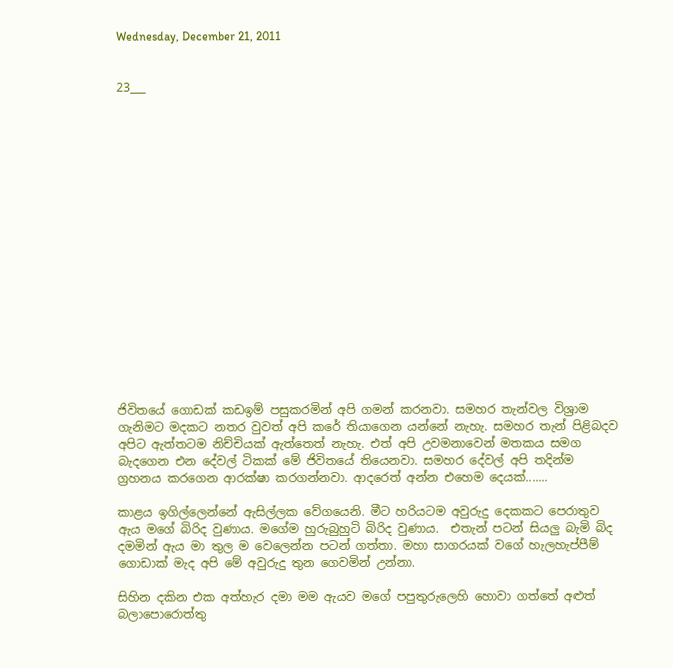Wednesday, December 21, 2011


23___


















ජිවිතයේ ගොඩක් කඩඉම් පසුකරමින් අපි ගමන් කරනවා. සමහර තැන්වල විශ්‍රාම ගැනිමට මදකට නතර වුවත් අපි කරේ තියාගෙන යන්නේ නැහැ. සමහර තැන් පිළිබදව අපිට ඇත්තටම නිච්චියක් ඇත්තෙත් නැහැ. එත් අපි උවමනාවෙන් මතකය සමග බැදගෙන එන දේවල් ටිකක් මේ ජිවිතයේ තියෙනවා. සමහර දේවල් අපි තදින්ම ග්‍රහනය කරගෙන ආරක්ෂා කරගන්නවා. ආදරෙත් අන්න එහෙම දෙයක්.......

කාළය ඉගිල්ලෙන්නේ ඇසිල්ලක වේගයෙනි. මීට හරියටම අවුරුදු දෙකකට පෙරාතුව ඇය මගේ බිරිද වුණාය. මගේම හුරුබුහුටි බිරිද වුණාය.  එතැන් පටන් සියලු බැමි බිද දමමින් ඇය මා තුල ම වෙලෙන්න පටන් ගත්තා. මහා සාගරයක් වගේ හැලහැප්පීම් ගොඩාක් මැද අපි මේ අවුරුදු තුන ගෙවමින් උන්නා.

සිහින දකින එක අත්හැර දමා මම ඇයව මගේ පපුතුරුලෙහි හොවා ගත්තේ අළුත් බලාපොරොත්තු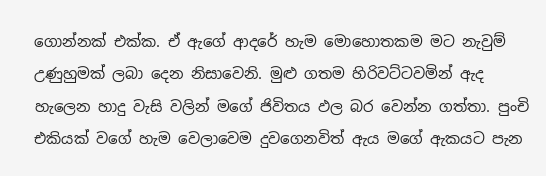ගොන්නක් එක්ක. ඒ ඇගේ ආදරේ හැම මොහොතකම මට නැවුම් උණුහුමක් ලබා දෙන නිසාවෙනි. මුළු ගතම හිරිවට්ටවමින් ඇද හැලෙන හාදු වැසි වලින් මගේ ජිවිතය ඵල බර වෙන්න ගත්තා. පුංචි එකියක් වගේ හැම වෙලාවෙම දුවගෙනවිත් ඇය මගේ ඇකයට පැන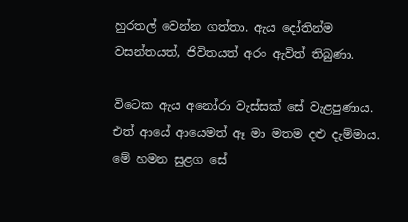හුරතල් වෙන්න ගත්තා. ඇය දෝතින්ම වසන්තයත්, ජිවිතයත් අරං ඇවිත් තිබුණා.

විටෙක ඇය අනෝරා වැස්සක් සේ වැළපුණාය. එත් ආයේ ආයෙමත් ඈ මා මතම දළු දැම්මාය. මේ හමන සුළග සේ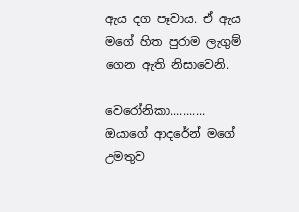ඇය දග පෑවාය. ඒ ඇය මගේ හිත පුරාම ලැගුම් ගෙන ඇති නිසාවෙනි.

වෙරෝනිකා...........
ඔයාගේ ආදරේන් මගේ උමතුව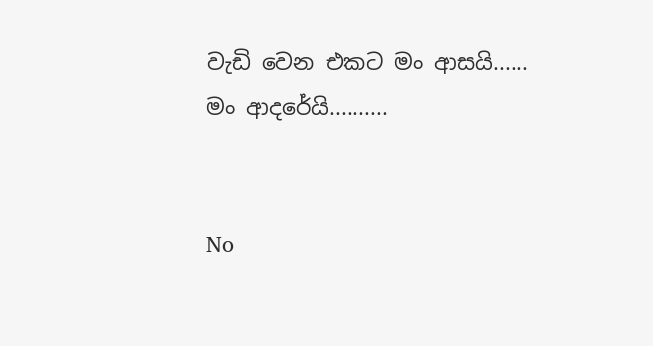වැඩි වෙන එකට මං ආසයි......
මං ආදරේයි..........


No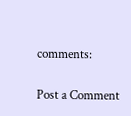comments:

Post a Comment